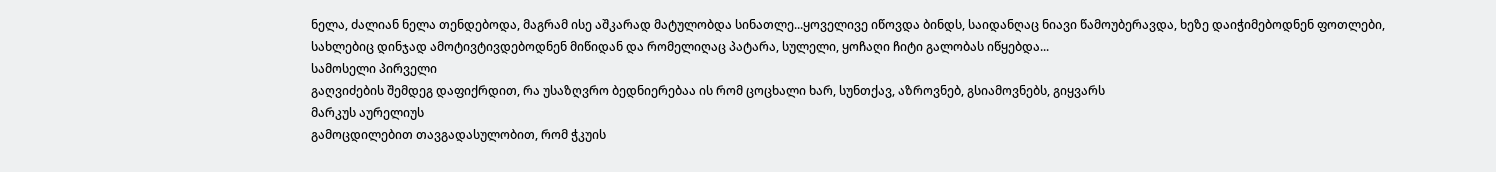ნელა, ძალიან ნელა თენდებოდა, მაგრამ ისე აშკარად მატულობდა სინათლე...ყოველივე იწოვდა ბინდს, საიდანღაც ნიავი წამოუბერავდა, ხეზე დაიჭიმებოდნენ ფოთლები, სახლებიც დინჯად ამოტივტივდებოდნენ მიწიდან და რომელიღაც პატარა, სულელი, ყოჩაღი ჩიტი გალობას იწყებდა...
სამოსელი პირველი
გაღვიძების შემდეგ დაფიქრდით, რა უსაზღვრო ბედნიერებაა ის რომ ცოცხალი ხარ, სუნთქავ, აზროვნებ, გსიამოვნებს, გიყვარს
მარკუს აურელიუს
გამოცდილებით თავგადასულობით, რომ ჭკუის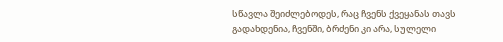სწავლა შეიძლებოდეს, რაც ჩვენს ქვეყანას თავს გადახდენია, ჩვენში, ბრძენი კი არა, სულელი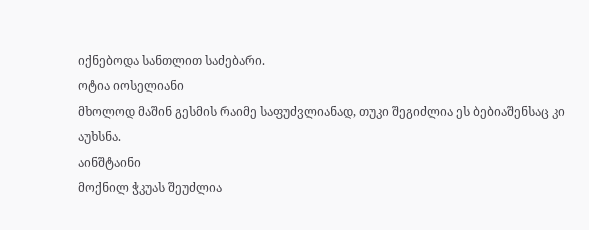იქნებოდა სანთლით საძებარი.
ოტია იოსელიანი
მხოლოდ მაშინ გესმის რაიმე საფუძვლიანად, თუკი შეგიძლია ეს ბებიაშენსაც კი აუხსნა.
აინშტაინი
მოქნილ ჭკუას შეუძლია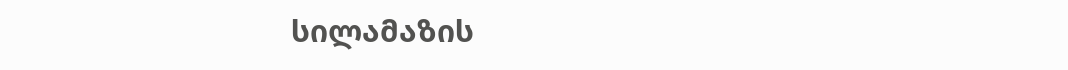სილამაზის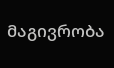მაგივრობა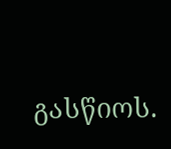გასწიოს.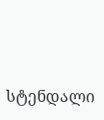სტენდალი